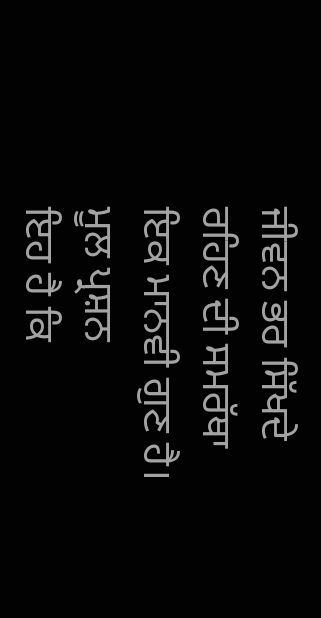ਜੀਵਨ ਭਰ ਸਿੱਖਦੇ ਰਹਿਣ ਦੀ ਸਮਰੱਥਾ ਇਕ ਮਾਨਵੀ ਗੁਣ ਹੈ। ਮੂਲ ਪ੍ਰਸ਼ਨ
ਇਹ ਹੈ ਕਿ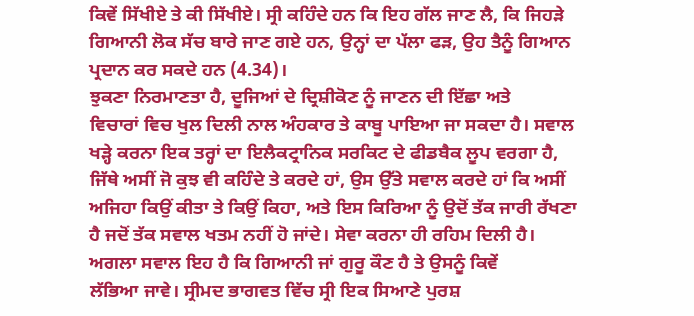ਕਿਵੇਂ ਸਿੱਖੀਏ ਤੇ ਕੀ ਸਿੱਖੀਏ। ਸ੍ਰੀ ਕਹਿੰਦੇ ਹਨ ਕਿ ਇਹ ਗੱਲ ਜਾਣ ਲੈ, ਕਿ ਜਿਹੜੇ ਗਿਆਨੀ ਲੋਕ ਸੱਚ ਬਾਰੇ ਜਾਣ ਗਏ ਹਨ, ਉਨ੍ਹਾਂ ਦਾ ਪੱਲਾ ਫੜ, ਉਹ ਤੈਨੂੰ ਗਿਆਨ ਪ੍ਰਦਾਨ ਕਰ ਸਕਦੇ ਹਨ (4.34)।
ਝੁਕਣਾ ਨਿਰਮਾਣਤਾ ਹੈ, ਦੂਜਿਆਂ ਦੇ ਦ੍ਰਿਸ਼ੀਕੋਣ ਨੂੰ ਜਾਣਨ ਦੀ ਇੱਛਾ ਅਤੇ
ਵਿਚਾਰਾਂ ਵਿਚ ਖੁਲ ਦਿਲੀ ਨਾਲ ਅੰਹਕਾਰ ਤੇ ਕਾਬੂ ਪਾਇਆ ਜਾ ਸਕਦਾ ਹੈ। ਸਵਾਲ ਖੜ੍ਹੇ ਕਰਨਾ ਇਕ ਤਰ੍ਹਾਂ ਦਾ ਇਲੈਕਟ੍ਰਾਨਿਕ ਸਰਕਿਟ ਦੇ ਫੀਡਬੈਕ ਲੂਪ ਵਰਗਾ ਹੈ, ਜਿੱਥੇ ਅਸੀਂ ਜੋ ਕੁਝ ਵੀ ਕਹਿੰਦੇ ਤੇ ਕਰਦੇ ਹਾਂ, ਉਸ ਉੱਤੇ ਸਵਾਲ ਕਰਦੇ ਹਾਂ ਕਿ ਅਸੀਂ ਅਜਿਹਾ ਕਿਉਂ ਕੀਤਾ ਤੇ ਕਿਉਂ ਕਿਹਾ, ਅਤੇ ਇਸ ਕਿਰਿਆ ਨੂੰ ਉਦੋਂ ਤੱਕ ਜਾਰੀ ਰੱਖਣਾ ਹੈ ਜਦੋਂ ਤੱਕ ਸਵਾਲ ਖਤਮ ਨਹੀਂ ਹੋ ਜਾਂਦੇ। ਸੇਵਾ ਕਰਨਾ ਹੀ ਰਹਿਮ ਦਿਲੀ ਹੈ।
ਅਗਲਾ ਸਵਾਲ ਇਹ ਹੈ ਕਿ ਗਿਆਨੀ ਜਾਂ ਗੁਰੂ ਕੌਣ ਹੈ ਤੇ ਉਸਨੂੰ ਕਿਵੇਂ
ਲੱਭਿਆ ਜਾਵੇ। ਸ੍ਰੀਮਦ ਭਾਗਵਤ ਵਿੱਚ ਸ੍ਰੀ ਇਕ ਸਿਆਣੇ ਪੁਰਸ਼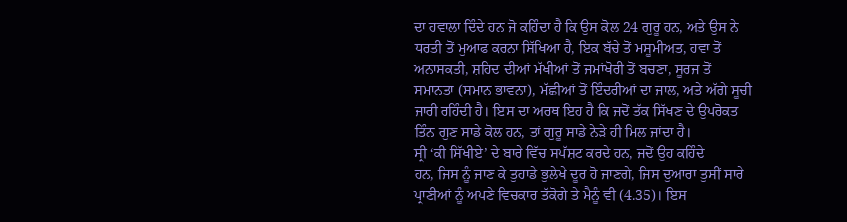ਦਾ ਹਵਾਲਾ ਦਿੰਦੇ ਹਨ ਜੋ ਕਹਿੰਦਾ ਹੈ ਕਿ ਉਸ ਕੋਲ 24 ਗੁਰੂ ਹਨ, ਅਤੇ ਉਸ ਨੇ ਧਰਤੀ ਤੋਂ ਮੁਆਫ ਕਰਨਾ ਸਿੱਖਿਆ ਹੈ, ਇਕ ਬੱਚੇ ਤੋਂ ਮਸੂਮੀਅਤ, ਹਵਾ ਤੋਂ ਅਨਾਸਕਤੀ, ਸ਼ਹਿਦ ਦੀਆਂ ਮੱਖੀਆਂ ਤੋਂ ਜਮਾਂਖੋਰੀ ਤੋਂ ਬਚਣਾ, ਸੂਰਜ ਤੋਂ ਸਮਾਨਤਾ (ਸਮਾਨ ਭਾਵਨਾ), ਮੱਛੀਆਂ ਤੋਂ ਇੰਦਰੀਆਂ ਦਾ ਜਾਲ, ਅਤੇ ਅੱਗੇ ਸੂਚੀ ਜਾਰੀ ਰਹਿੰਦੀ ਹੈ। ਇਸ ਦਾ ਅਰਥ ਇਹ ਹੈ ਕਿ ਜਦੋਂ ਤੱਕ ਸਿੱਖਣ ਦੇ ਉਪਰੋਕਤ ਤਿੰਨ ਗੁਣ ਸਾਡੇ ਕੋਲ ਹਨ, ਤਾਂ ਗੁਰੂ ਸਾਡੇ ਨੇੜੇ ਹੀ ਮਿਲ ਜਾਂਦਾ ਹੈ।
ਸ੍ਰੀ ‘ਕੀ ਸਿੱਖੀਏ’ ਦੇ ਬਾਰੇ ਵਿੱਚ ਸਪੱਸ਼ਟ ਕਰਦੇ ਹਨ, ਜਦੋਂ ਉਹ ਕਹਿੰਦੇ
ਹਨ, ਜਿਸ ਨੂੰ ਜਾਣ ਕੇ ਤੁਹਾਡੇ ਭੁਲੇਖੇ ਦੂਰ ਹੋ ਜਾਣਗੇ, ਜਿਸ ਦੁਆਰਾ ਤੁਸੀਂ ਸਾਰੇ ਪ੍ਰਾਣੀਆਂ ਨੂੰ ਅਪਣੇ ਵਿਚਕਾਰ ਤੱਕੋਗੇ ਤੇ ਮੈਨੂੰ ਵੀ (4.35)। ਇਸ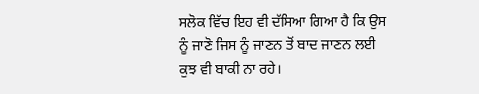ਸਲੋਕ ਵਿੱਚ ਇਹ ਵੀ ਦੱਸਿਆ ਗਿਆ ਹੈ ਕਿ ਉਸ ਨੂੰ ਜਾਣੋ ਜਿਸ ਨੂੰ ਜਾਣਨ ਤੋਂ ਬਾਦ ਜਾਣਨ ਲਈ ਕੁਝ ਵੀ ਬਾਕੀ ਨਾ ਰਹੇ।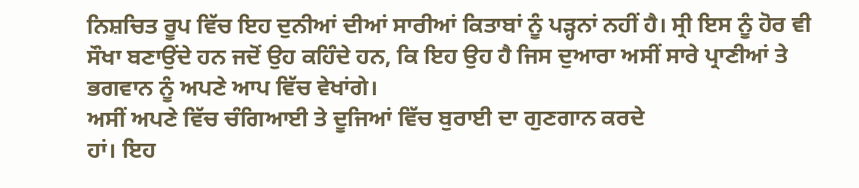ਨਿਸ਼ਚਿਤ ਰੂਪ ਵਿੱਚ ਇਹ ਦੁਨੀਆਂ ਦੀਆਂ ਸਾਰੀਆਂ ਕਿਤਾਬਾਂ ਨੂੰ ਪੜ੍ਹਨਾਂ ਨਹੀਂ ਹੈ। ਸ੍ਰੀ ਇਸ ਨੂੰ ਹੋਰ ਵੀ ਸੌਖਾ ਬਣਾਉਂਦੇ ਹਨ ਜਦੋਂ ਉਹ ਕਹਿੰਦੇ ਹਨ, ਕਿ ਇਹ ਉਹ ਹੈ ਜਿਸ ਦੁਆਰਾ ਅਸੀਂ ਸਾਰੇ ਪ੍ਰਾਣੀਆਂ ਤੇ ਭਗਵਾਨ ਨੂੰ ਅਪਣੇ ਆਪ ਵਿੱਚ ਵੇਖਾਂਗੇ।
ਅਸੀਂ ਅਪਣੇ ਵਿੱਚ ਚੰਗਿਆਈ ਤੇ ਦੂਜਿਆਂ ਵਿੱਚ ਬੁਰਾਈ ਦਾ ਗੁਣਗਾਨ ਕਰਦੇ
ਹਾਂ। ਇਹ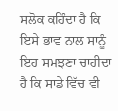ਸਲੋਕ ਕਹਿੰਦਾ ਹੈ ਕਿ ਇਸੇ ਭਾਵ ਨਾਲ ਸਾਨੂੰ ਇਹ ਸਮਝਣਾ ਚਾਹੀਦਾ ਹੈ ਕਿ ਸਾਡੇ ਵਿੱਚ ਵੀ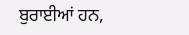ਬੁਰਾਈਆਂ ਹਨ,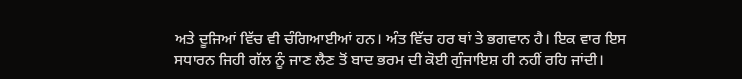ਅਤੇ ਦੂਜਿਆਂ ਵਿੱਚ ਵੀ ਚੰਗਿਆਈਆਂ ਹਨ। ਅੰਤ ਵਿੱਚ ਹਰ ਥਾਂ ਤੇ ਭਗਵਾਨ ਹੈ। ਇਕ ਵਾਰ ਇਸ ਸਧਾਰਨ ਜਿਹੀ ਗੱਲ ਨੂੰ ਜਾਣ ਲੈਣ ਤੋਂ ਬਾਦ ਭਰਮ ਦੀ ਕੋਈ ਗੁੰਜਾਇਸ਼ ਹੀ ਨਹੀਂ ਰਹਿ ਜਾਂਦੀ।